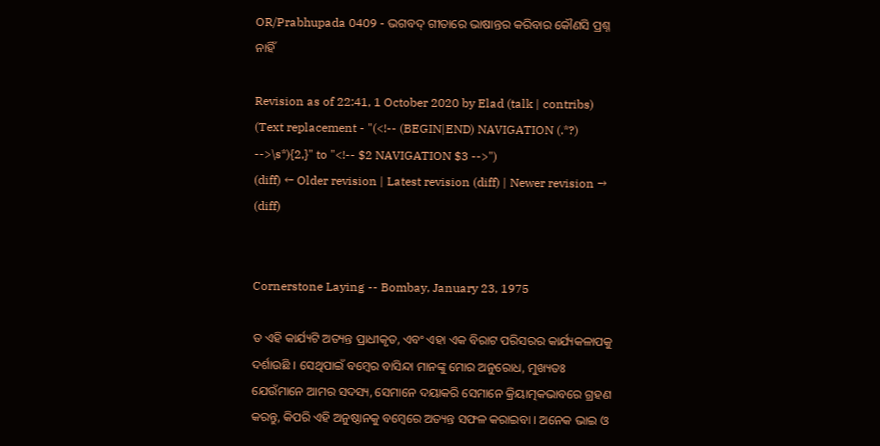OR/Prabhupada 0409 - ଭଗବଦ୍ ଗୀତାରେ ଭାଷାନ୍ତର କରିବାର କୌଣସି ପ୍ରଶ୍ନ ନାହିଁ

Revision as of 22:41, 1 October 2020 by Elad (talk | contribs) (Text replacement - "(<!-- (BEGIN|END) NAVIGATION (.*?) -->\s*){2,}" to "<!-- $2 NAVIGATION $3 -->")
(diff) ← Older revision | Latest revision (diff) | Newer revision → (diff)


Cornerstone Laying -- Bombay, January 23, 1975

ତ ଏହି କାର୍ଯ୍ୟଟି ଅତ୍ୟନ୍ତ ପ୍ରାଧୀକୃତ, ଏବଂ ଏହା ଏକ ବିରାଟ ପରିସରର କାର୍ଯ୍ୟକଳାପକୁ ଦର୍ଶାଉଛି । ସେଥିପାଇଁ ବମ୍ବେର ବାସିନ୍ଦା ମାନଙ୍କୁ ମୋର ଅନୁରୋଧ, ମୁଖ୍ୟତଃ ଯେଉଁମାନେ ଆମର ସଦସ୍ୟ, ସେମାନେ ଦୟାକରି ସେମାନେ କ୍ରିୟାତ୍ମକଭାବରେ ଗ୍ରହଣ କରନ୍ତୁ, କିପରି ଏହି ଅନୁଷ୍ଠାନକୁ ବମ୍ବେରେ ଅତ୍ୟନ୍ତ ସଫଳ କରାଇବା । ଅନେକ ଭାଇ ଓ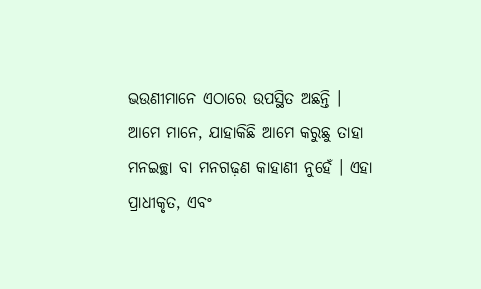ଭଉଣୀମାନେ ଏଠାରେ ଉପସ୍ଥିତ ଅଛନ୍ତି । ଆମେ ମାନେ, ଯାହାକିଛି ଆମେ କରୁଛୁ ତାହା ମନଇଚ୍ଛା ବା ମନଗଢ଼ଣ କାହାଣୀ ନୁହେଁ । ଏହା ପ୍ରାଧୀକୃତ, ଏବଂ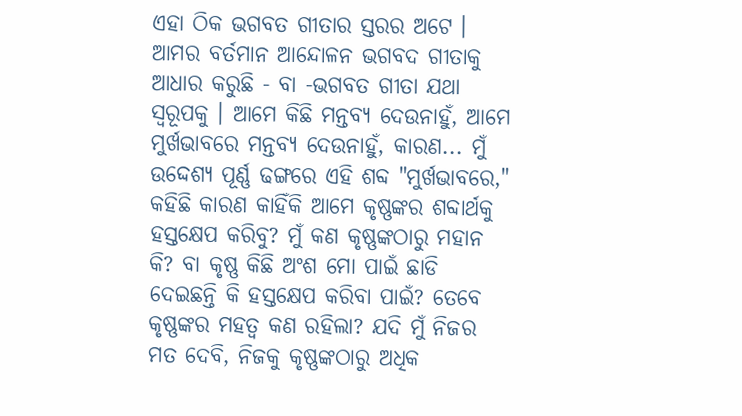ଏହା ଠିକ ଭଗବତ ଗୀତାର ସ୍ତରର ଅଟେ । ଆମର ବର୍ତମାନ ଆନ୍ଦୋଳନ ଭଗବଦ ଗୀତାକୁ ଆଧାର କରୁଛି - ବା -ଭଗବତ ଗୀତା ଯଥା ସ୍ୱରୂପକୁ । ଆମେ କିଛି ମନ୍ତବ୍ୟ ଦେଉନାହୁଁ, ଆମେ ମୁର୍ଖଭାବରେ ମନ୍ତବ୍ୟ ଦେଉନାହୁଁ, କାରଣ... ମୁଁ ଉଦ୍ଦେଶ୍ୟ ପୂର୍ଣ୍ଣ ଢଙ୍ଗରେ ଏହି ଶବ୍ଦ "ମୁର୍ଖଭାବରେ," କହିଛି କାରଣ କାହିଁକି ଆମେ କୃଷ୍ଣଙ୍କର ଶବ୍ଦାର୍ଥକୁ ହସ୍ତକ୍ଷେପ କରିବୁ? ମୁଁ କଣ କୃଷ୍ଣଙ୍କଠାରୁ ମହାନ କି? ବା କୃଷ୍ଣ କିଛି ଅଂଶ ମୋ ପାଇଁ ଛାଡି ଦେଇଛନ୍ତି କି ହସ୍ତକ୍ଷେପ କରିବା ପାଇଁ? ତେବେ କୃଷ୍ଣଙ୍କର ମହତ୍ବ କଣ ରହିଲା? ଯଦି ମୁଁ ନିଜର ମତ ଦେବି, ନିଜକୁ କୃଷ୍ଣଙ୍କଠାରୁ ଅଧିକ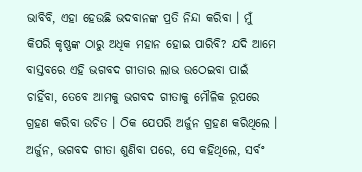ଭାବିବି, ଏହା ହେଉଛି ଭଦବାନଙ୍କ ପ୍ରତି ନିନ୍ଦା କରିବା । ମୁଁ କିପରି କୃଷ୍ଣଙ୍କ ଠାରୁ ଅଧିକ ମହାନ ହୋଇ ପାରିବି? ଯଦି ଆମେ ବାସ୍ତବରେ ଏହି ଭଗବଦ ଗୀତାର ଲାଭ ଉଠେଇବା ପାଇଁ ଚାହିଁବା, ତେବେ ଆମକୁ ଭଗବଦ ଗୀତାକୁ ମୌଳିକ ରୂପରେ ଗ୍ରହଣ କରିବା ଉଚିତ । ଠିକ ଯେପରି ଅର୍ଜୁନ ଗ୍ରହଣ କରିଥିଲେ । ଅର୍ଜୁନ, ଭଗବଦ ଗୀତା ଶୁଣିବା ପରେ, ସେ କହିଥିଲେ, ସର୍ବଂ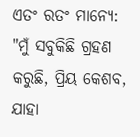ଏତଂ ରତଂ ମାନ୍ୟେ: "ମୁଁ ସବୁକିଛି ଗ୍ରହଣ କରୁଛି, ପ୍ରିୟ କେଶବ, ଯାହା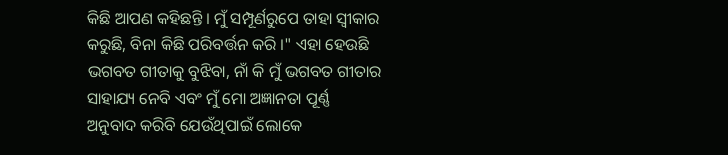କିଛି ଆପଣ କହିଛନ୍ତି । ମୁଁ ସମ୍ପୂର୍ଣରୁପେ ତାହା ସ୍ବୀକାର କରୁଛି, ବିନା କିଛି ପରିବର୍ତ୍ତନ କରି ।" ଏହା ହେଉଛି ଭଗବତ ଗୀତାକୁ ବୁଝିବା, ନାଁ କି ମୁଁ ଭଗବତ ଗୀତାର ସାହାଯ୍ୟ ନେବି ଏବଂ ମୁଁ ମୋ ଅଜ୍ଞାନତା ପୂର୍ଣ୍ଣ ଅନୁବାଦ କରିବି ଯେଉଁଥିପାଇଁ ଲୋକେ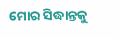ମୋର ସିଦ୍ଧାନ୍ତକୁ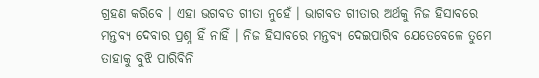ଗ୍ରହଣ କରିବେ । ଏହା ଭଗବତ ଗୀତା ନୁହେଁ । ଭାଗବତ ଗୀତାର ଅର୍ଥକୁ ନିଜ ହିସାବରେ ମନ୍ତବ୍ୟ ଦେବାର ପ୍ରଶ୍ନ ହିଁ ନାହିଁ । ନିଜ ହିସାବରେ ମନ୍ତବ୍ୟ ଦେଇପାରିବ ଯେତେବେଳେ ତୁମେ ତାହାକୁ ବୁଝି ପାରିବିନି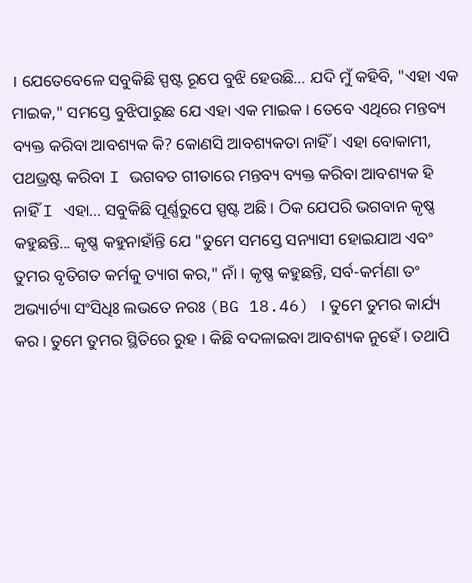। ଯେତେବେଳେ ସବୁକିଛି ସ୍ପଷ୍ଟ ରୂପେ ବୁଝି ହେଉଛି... ଯଦି ମୁଁ କହିବି, "ଏହା ଏକ ମାଇକ," ସମସ୍ତେ ବୁଝିପାରୁଛ ଯେ ଏହା ଏକ ମାଇକ । ତେବେ ଏଥିରେ ମନ୍ତବ୍ୟ ବ୍ୟକ୍ତ କରିବା ଆବଶ୍ୟକ କି? କୋଣସି ଆବଶ୍ୟକତା ନାହିଁ । ଏହା ବୋକାମୀ, ପଥଭ୍ରଷ୍ଟ କରିବା I ଭଗବତ ଗୀତାରେ ମନ୍ତବ୍ୟ ବ୍ୟକ୍ତ କରିବା ଆବଶ୍ୟକ ହି ନାହିଁ I ଏହା... ସବୁକିଛି ପୂର୍ଣ୍ଣରୁପେ ସ୍ପଷ୍ଟ ଅଛି । ଠିକ ଯେପରି ଭଗବାନ କୃଷ୍ଣ କହୁଛନ୍ତି... କୃଷ୍ଣ କହୁନାହାଁନ୍ତି ଯେ "ତୁମେ ସମସ୍ତେ ସନ୍ୟାସୀ ହୋଇଯାଅ ଏବଂ ତୁମର ବୃତିଗତ କର୍ମକୁ ତ୍ୟାଗ କର," ନାଁ । କୃଷ୍ଣ କହୁଛନ୍ତି, ସର୍ବ-କର୍ମଣା ତଂ ଅଭ୍ୟାର୍ଚ୍ୟା ସଂସିଧିଃ ଲଭତେ ନରଃ (BG 18.46) । ତୁମେ ତୁମର କାର୍ଯ୍ୟ କର । ତୁମେ ତୁମର ସ୍ଥିତିରେ ରୁହ । କିଛି ବଦଳାଇବା ଆବଶ୍ୟକ ନୁହେଁ । ତଥାପି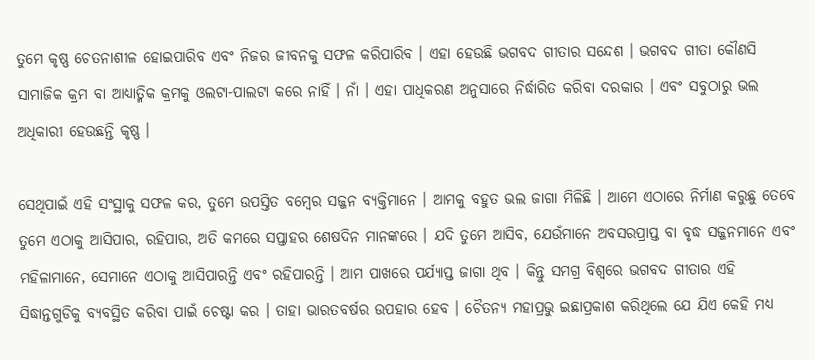ତୁମେ କୃଷ୍ଣ ଚେତନାଶୀଳ ହୋଇପାରିବ ଏବଂ ନିଜର ଜୀବନକୁ ସଫଳ କରିପାରିବ । ଏହା ହେଉଛି ଭଗବଦ ଗୀତାର ସନ୍ଦେଶ । ଭଗବଦ ଗୀତା କୌଣସି ସାମାଜିକ କ୍ରମ ବା ଆଧ୍ୟାତ୍ମିକ କ୍ରମକୁ ଓଲଟା-ପାଲଟା କରେ ନାହିଁ । ନାଁ । ଏହା ପାଧିକରଣ ଅନୁସାରେ ନିର୍ଦ୍ଧାରିତ କରିବା ଦରକାର । ଏବଂ ସବୁଠାରୁ ଭଲ ଅଧିକାରୀ ହେଉଛନ୍ତି କୃଷ୍ଣ ।

ସେଥିପାଇଁ ଏହି ସଂସ୍ଥାକୁ ସଫଳ କର, ତୁମେ ଉପସ୍ତିତ ବମ୍ବେର ସଜ୍ଜନ ବ୍ୟକ୍ତିମାନେ । ଆମକୁ ବହୁତ ଭଲ ଜାଗା ମିଳିଛି । ଆମେ ଏଠାରେ ନିର୍ମାଣ କରୁଛୁ ତେବେ ତୁମେ ଏଠାକୁ ଆସିପାର, ରହିପାର, ଅତି କମରେ ସପ୍ତାହର ଶେଷଦିନ ମାନଙ୍କରେ । ଯଦି ତୁମେ ଆସିବ, ଯେଉଁମାନେ ଅବସରପ୍ରାପ୍ତ ବା ବୃଦ୍ଧ ସଜ୍ଜନମାନେ ଏବଂ ମହିଳାମାନେ, ସେମାନେ ଏଠାକୁ ଆସିପାରନ୍ତି ଏବଂ ରହିପାରନ୍ତି । ଆମ ପାଖରେ ପର୍ଯ୍ୟାପ୍ତ ଜାଗା ଥିବ । କିନ୍ତୁ ସମଗ୍ର ବିଶ୍ଵରେ ଭଗବଦ ଗୀତାର ଏହି ସିଦ୍ଧାନ୍ତଗୁଡିକୁ ବ୍ୟବସ୍ଥିତ କରିବା ପାଇଁ ଚେଷ୍ଟା କର । ତାହା ଭାରତବର୍ଷର ଉପହାର ହେବ । ଚୈତନ୍ୟ ମହାପ୍ରଭୁ ଇଛାପ୍ରକାଶ କରିଥିଲେ ଯେ ଯିଏ କେହି ମଧ୍ୟ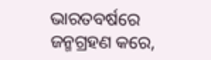ଭାରତବର୍ଷରେ ଜନ୍ମଗ୍ରହଣ କରେ,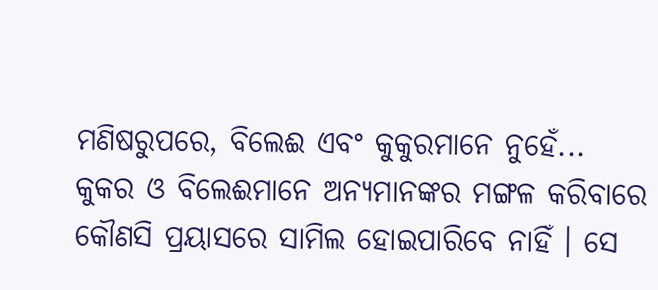ମଣିଷରୁପରେ, ବିଲେଈ ଏବଂ କୁକୁରମାନେ ନୁହେଁ... କୁକର ଓ ବିଲେଈମାନେ ଅନ୍ୟମାନଙ୍କର ମଙ୍ଗଳ କରିବାରେ କୌଣସି ପ୍ରୟାସରେ ସାମିଲ ହୋଇପାରିବେ ନାହିଁ । ସେ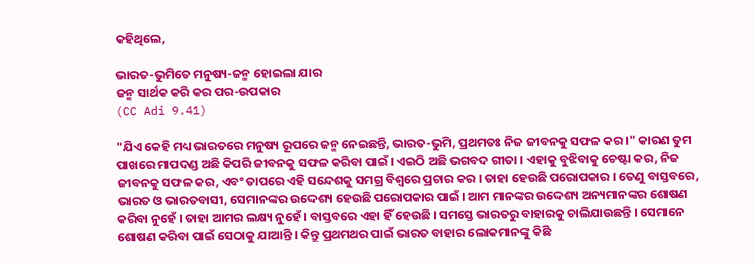କହିଥିଲେ,

ଭାରତ-ଭୁମିତେ ମନୁଷ୍ୟ-ଜନ୍ମ ହୋଇଲା ଯାର
ଜନ୍ମ ସାର୍ଥକ କରି କର ପର-ଉପକାର
(CC Adi 9.41)

"ଯିଏ କେହି ମଧ୍ୟ ଭାରତରେ ମନୁଷ୍ୟ ରୂପରେ ଜନ୍ମ ନେଇଛନ୍ତି, ଭାରତ-ଭୁମି, ପ୍ରଥମତଃ ନିଜ ଜୀବନକୁ ସଫଳ କର ।" କାରଣ ତୁମ ପାଖରେ ମାପଦଣ୍ଡ ଅଛି କିପରି ଜୀବନକୁ ସଫଳ କରିବା ପାଇଁ । ଏଇଠି ଅଛି ଭଗବଦ ଗୀତା । ଏହାକୁ ବୁଝିବାକୁ ଚେଷ୍ଟା କର, ନିଜ ଜୀବନକୁ ସଫଳ କର, ଏବଂ ତାପରେ ଏହି ସନ୍ଦେଶକୁ ସମଗ୍ର ବିଶ୍ଵରେ ପ୍ରଚାର କର । ତାହା ହେଉଛି ପରୋପକାର । ତେଣୁ ବାସ୍ତବରେ, ଭାରତ ଓ ଭାରତବାସୀ, ସେମାନଙ୍କର ଉଦ୍ଦେଶ୍ୟ ହେଉଛି ପରୋପକାର ପାଇଁ । ଆମ ମାନଙ୍କର ଉଦ୍ଦେଶ୍ୟ ଅନ୍ୟମାନଙ୍କର ଶୋଷଣ କରିବା ନୁହେଁ । ତାହା ଆମର ଲକ୍ଷ୍ୟ ନୁହେଁ । ବାସ୍ତବରେ ଏହା ହିଁ ହେଉଛି । ସମସ୍ତେ ଭାରତରୁ ବାହାରକୁ ଚାଲିଯାଉଛନ୍ତି । ସେମାନେ ଶୋଷଣ କରିବା ପାଇଁ ସେଠାକୁ ଯାଆନ୍ତି । କିନ୍ତୁ ପ୍ରଥମଥର ପାଇଁ ଭାରତ ବାହାର ଲୋକମାନଙ୍କୁ କିଛି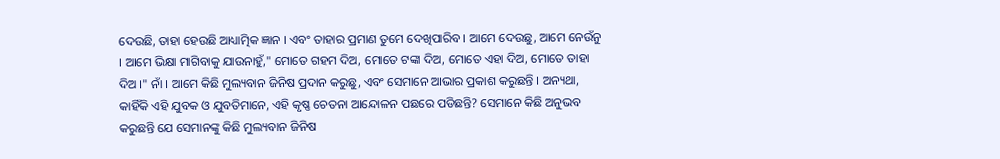ଦେଉଛି, ତାହା ହେଉଛି ଆଧ୍ୟାତ୍ମିକ ଜ୍ଞାନ । ଏବଂ ତାହାର ପ୍ରମାଣ ତୁମେ ଦେଖିପାରିବ । ଆମେ ଦେଉଛୁ, ଆମେ ନେଉଁନୁ । ଆମେ ଭିକ୍ଷା ମାଗିବାକୁ ଯାଉନାହୁଁ," ମୋତେ ଗହମ ଦିଅ, ମୋତେ ଟଙ୍କା ଦିଅ, ମୋତେ ଏହା ଦିଅ, ମୋତେ ତାହା ଦିଅ ।" ନାଁ । ଆମେ କିଛି ମୁଲ୍ୟବାନ ଜିନିଷ ପ୍ରଦାନ କରୁଛୁ, ଏବଂ ସେମାନେ ଆଭାର ପ୍ରକାଶ କରୁଛନ୍ତି । ଅନ୍ୟଥା, କାହିଁକି ଏହି ଯୁବକ ଓ ଯୁବତିମାନେ, ଏହି କୃଷ୍ଣ ଚେତନା ଆନ୍ଦୋଳନ ପଛରେ ପଡିଛନ୍ତି? ସେମାନେ କିଛି ଅନୁଭବ କରୁଛନ୍ତି ଯେ ସେମାନଙ୍କୁ କିଛି ମୁଲ୍ୟବାନ ଜିନିଷ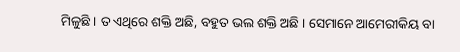ମିଳୁଛି । ତ ଏଥିରେ ଶକ୍ତି ଅଛି, ବହୁତ ଭଲ ଶକ୍ତି ଅଛି । ସେମାନେ ଆମେରୀକିୟ ବା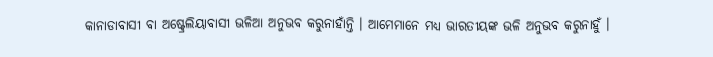କାନାଡାବାସୀ ବା ଅଷ୍ଟ୍ରେଲିୟାବାସୀ ଭଳିଆ ଅନୁଭବ କରୁନାହାଁନ୍ତି । ଆମେମାନେ ମଧ୍ୟ ଭାରତୀୟଙ୍କ ଭଳି ଅନୁଭବ କରୁନାହୁଁ ।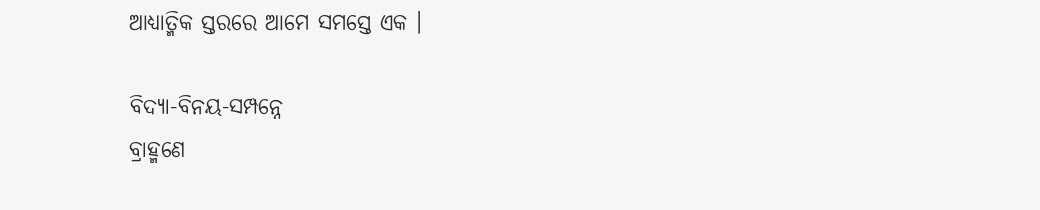ଆଧ୍ୟାତ୍ମିକ ସ୍ତରରେ ଆମେ ସମସ୍ତେ ଏକ ।

ବିଦ୍ୟା-ବିନୟ-ସମ୍ପନ୍ନେ
ବ୍ରାହ୍ମଣେ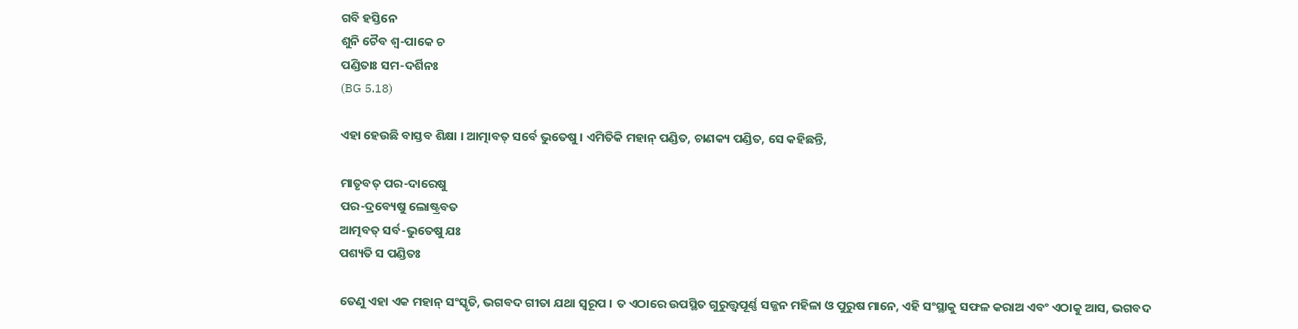ଗବି ହସ୍ତିନେ
ଶୁନି ଚୈବ ଶ୍ଵ-ପାକେ ଚ
ପଣ୍ଡିତାଃ ସମ-ଦର୍ଶିନଃ
(BG 5.18)

ଏହା ହେଉଛି ବାସ୍ତବ ଶିକ୍ଷା । ଆତ୍ମାବତ୍ ସର୍ବେ ଭୁତେଷୁ । ଏମିତିକି ମହାନ୍ ପଣ୍ଡିତ, ଚାଣକ୍ୟ ପଣ୍ଡିତ, ସେ କହିଛନ୍ତି,

ମାତୃବତ୍ ପର-ଦାରେଷୁ
ପର-ଦ୍ରବ୍ୟେଷୁ ଲୋଷ୍ଟ୍ରବତ
ଆତ୍ମବତ୍ ସର୍ବ-ଭୁତେଷୁ ଯଃ
ପଶ୍ୟତି ସ ପଣ୍ଡିତଃ

ତେଣୁ ଏହା ଏକ ମହାନ୍ ସଂସ୍କୃତି, ଭଗବଦ ଗୀତା ଯଥା ସ୍ଵରୂପ । ତ ଏଠାରେ ଉପସ୍ଥିତ ଗୁରୁତ୍ତ୍ଵପୂର୍ଣ୍ଣ ସଜ୍ଜନ ମହିଳା ଓ ପୁରୁଷ ମାନେ, ଏହି ସଂସ୍ଥାକୁ ସଫଳ କରାଅ ଏବଂ ଏଠାକୁ ଆସ, ଭଗବଦ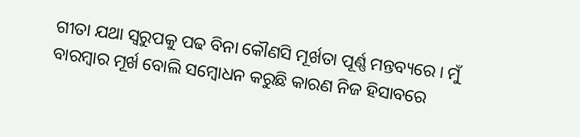ଗୀତା ଯଥା ସ୍ଵରୁପକୁ ପଢ ବିନା କୌଣସି ମୂର୍ଖତା ପୂର୍ଣ୍ଣ ମନ୍ତବ୍ୟରେ। ମୁଁ ବାରମ୍ଵାର ମୂର୍ଖ ବୋଲି ସମ୍ବୋଧନ କରୁଛି କାରଣ ନିଜ ହିସାବରେ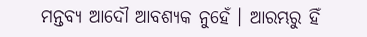ମନ୍ତବ୍ୟ ଆଦୌ ଆବଶ୍ୟକ ନୁହେଁ । ଆରମ୍ଭରୁ ହିଁ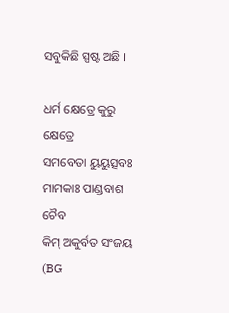ସବୁକିଛି ସ୍ପଷ୍ଟ ଅଛି ।

ଧର୍ମ କ୍ଷେତ୍ରେ କୁରୁ କ୍ଷେତ୍ରେ
ସମବେତା ୟୁୟୁତ୍ସବଃ
ମାମକାଃ ପାଣ୍ଡବାଶ ଚୈବ
କିମ୍ ଅକୁର୍ବତ ସଂଜୟ
(BG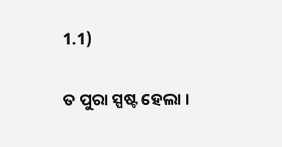1.1)

ତ ପୁରା ସ୍ପଷ୍ଟ ହେଲା ।